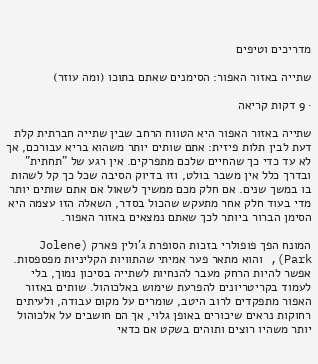מדריכים וטיפים

שתייה באזור האפור: הסימנים שאתם בתוכו (ומה עוזר)

· 9 דקות קריאה

שתייה באזור האפור היא הטווח הרחב שבין שתייה חברתית קלת דעת לבין תלות פיזית: אתם שותים יותר משהוא בריא עבורכם, אך לא עד כדי כך שהחיים שלכם מתפרקים. אין רגע של "תחתית" ובדרך כלל אין משבר בולט, וזו בדיוק הסיבה שכל כך קל לשהות בו במשך שנים. אם חלק מכם ממשיך לשאול אם אתם שותים יותר מדי בעוד חלק אחר מתעקש שהכול בסדר, השאלה הזו עצמה היא הסימן הברור ביותר לכך שאתם נמצאים באזור האפור.

המונח הפך פופולרי בזכות הסופרת ג'ולין פארק (Jolene Park), והוא מתאר פער אמיתי שהתוויות הקליניות מפספסות. אפשר להיות הרחק מעבר להנחיות לשתייה בסיכון נמוך, בלי לעמוד בקריטריונים להפרעת שימוש באלכוהול. שותים באזור האפור מתפקדים לרוב היטב, שומרים על מקום עבודה, ולעיתים רחוקות נראים שיכורים באופן גלוי, אך הם חושבים על אלכוהול יותר משהיו רוצים ותוהים בשקט אם כדאי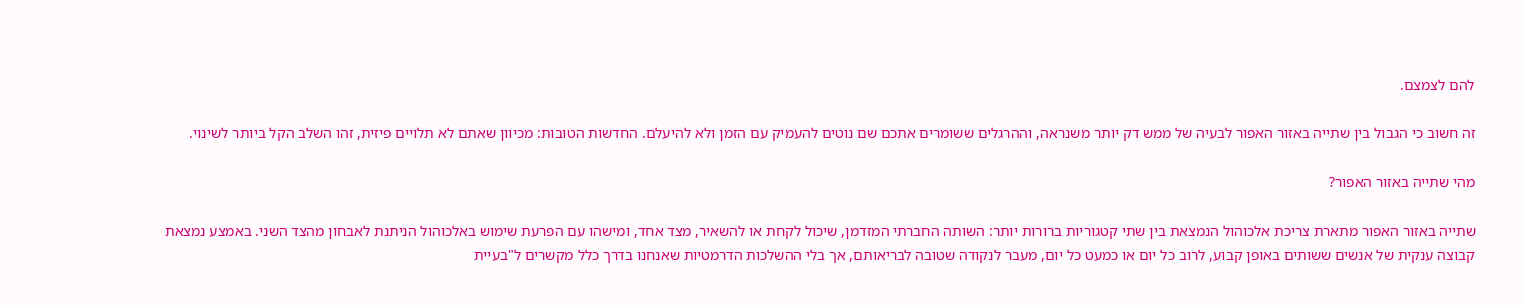להם לצמצם.

זה חשוב כי הגבול בין שתייה באזור האפור לבעיה של ממש דק יותר משנראה, וההרגלים ששומרים אתכם שם נוטים להעמיק עם הזמן ולא להיעלם. החדשות הטובות: מכיוון שאתם לא תלויים פיזית, זהו השלב הקל ביותר לשינוי.

מהי שתייה באזור האפור?

שתייה באזור האפור מתארת צריכת אלכוהול הנמצאת בין שתי קטגוריות ברורות יותר: השותה החברתי המזדמן, שיכול לקחת או להשאיר, מצד אחד, ומישהו עם הפרעת שימוש באלכוהול הניתנת לאבחון מהצד השני. באמצע נמצאת קבוצה ענקית של אנשים ששותים באופן קבוע, לרוב כל יום או כמעט כל יום, מעבר לנקודה שטובה לבריאותם, אך בלי ההשלכות הדרמטיות שאנחנו בדרך כלל מקשרים ל"בעיית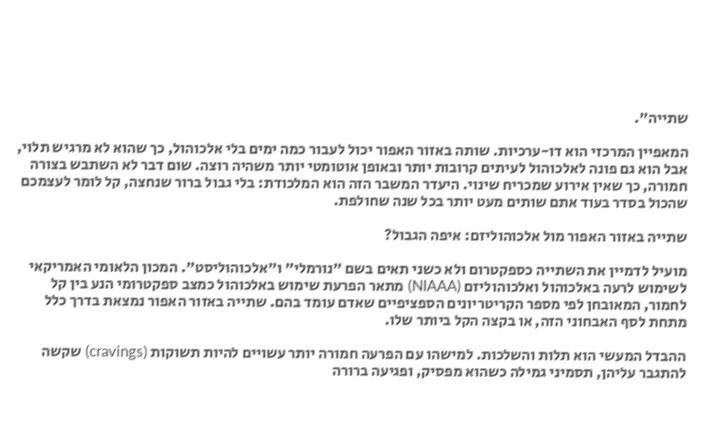שתייה".

המאפיין המרכזי הוא דו-ערכיות. שותה באזור האפור יכול לעבור כמה ימים בלי אלכוהול, כך שהוא לא מרגיש תלוי, אבל הוא גם פונה לאלכוהול לעיתים קרובות יותר ובאופן אוטומטי יותר משהיה רוצה. שום דבר לא השתבש בצורה חמורה, כך שאין אירוע שמכריח שינוי. היעדר המשבר הזה הוא המלכודת: בלי גבול ברור שנחצה, קל לומר לעצמכם שהכול בסדר בעוד אתם שותים מעט יותר בכל שנה שחולפת.

שתייה באזור האפור מול אלכוהוליזם: איפה הגבול?

מועיל לדמיין את השתייה כספקטרום ולא כשני תאים בשם "נורמלי" ו"אלכוהוליסט". המכון הלאומי האמריקאי לשימוש לרעה באלכוהול ואלכוהוליזם (NIAAA) מתאר הפרעת שימוש באלכוהול כמצב ספקטרומי הנע בין קל לחמור, המאובחן לפי מספר הקריטריונים הספציפיים שאדם עומד בהם. שתייה באזור האפור נמצאת בדרך כלל מתחת לסף האבחוני הזה, או בקצה הקל ביותר שלו.

ההבדל המעשי הוא תלות והשלכות. למישהו עם הפרעה חמורה יותר עשויים להיות תשוקות (cravings) שקשה להתגבר עליהן, תסמיני גמילה כשהוא מפסיק, ופגיעה ברורה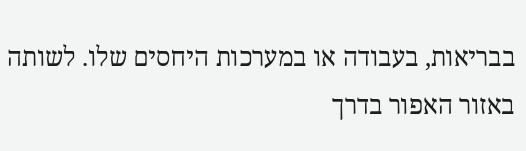בבריאות, בעבודה או במערכות היחסים שלו. לשותה באזור האפור בדרך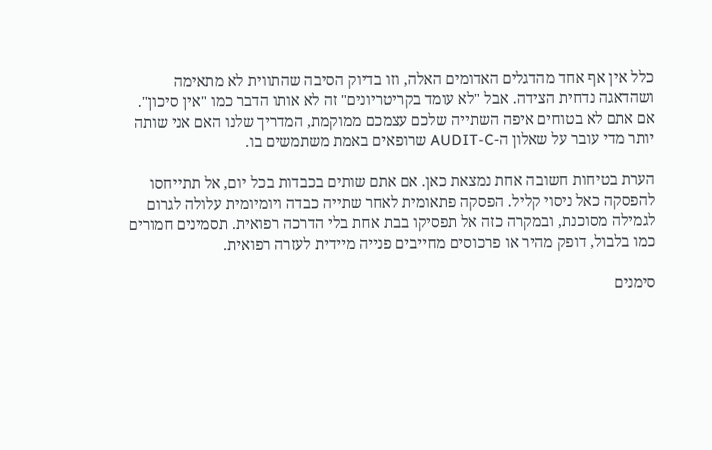כלל אין אף אחד מהדגלים האדומים האלה, וזו בדיוק הסיבה שהתווית לא מתאימה ושהדאגה נדחית הצידה. אבל "לא עומד בקריטריונים" זה לא אותו הדבר כמו "אין סיכון". אם אתם לא בטוחים איפה השתייה שלכם עצמכם ממוקמת, המדריך שלנו האם אני שותה יותר מדי עובר על שאלון ה-AUDIT-C שרופאים באמת משתמשים בו.

הערת בטיחות חשובה אחת נמצאת כאן. אם אתם שותים בכבדות בכל יום, אל תתייחסו להפסקה כאל ניסוי קליל. הפסקה פתאומית לאחר שתייה כבדה ויומיומית עלולה לגרום לגמילה מסוכנת, ובמקרה כזה אל תפסיקו בבת אחת בלי הדרכה רפואית. תסמינים חמורים כמו בלבול, דופק מהיר או פרכוסים מחייבים פנייה מיידית לעזרה רפואית.

סימנים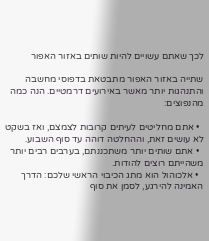לכך שאתם עשויים להיות שותים באזור האפור

שתייה באזור האפור מתבטאת בדפוסי מחשבה והתנהגות יותר מאשר באירועים דרמטיים. הנה כמה מהנפוצים:

  • אתם מחליטים לעיתים קרובות לצמצם, ואז בשקט לא עושים זאת, וההחלטה דוהה עד סוף השבוע.
  • אתם שותים יותר משתכננתם, בערבים רבים יותר משהייתם רוצים להודות.
  • אלכוהול הוא מתג הכיבוי הראשי שלכם: הדרך האמינה להירגע, לסמן את סוף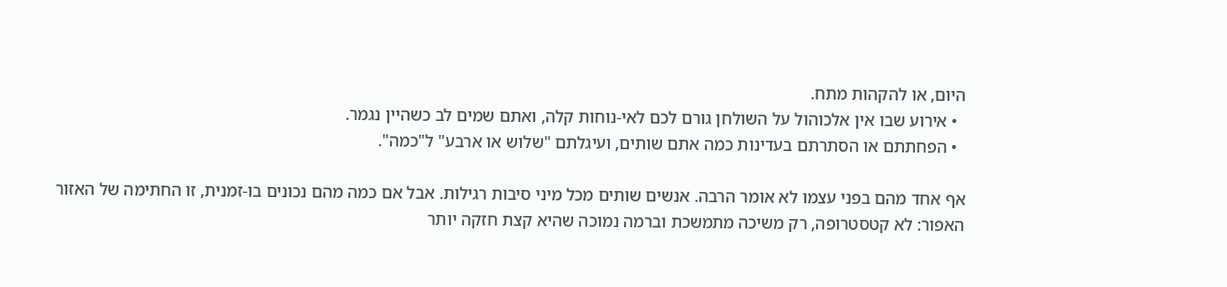היום, או להקהות מתח.
  • אירוע שבו אין אלכוהול על השולחן גורם לכם לאי-נוחות קלה, ואתם שמים לב כשהיין נגמר.
  • הפחתתם או הסתרתם בעדינות כמה אתם שותים, ועיגלתם "שלוש או ארבע" ל"כמה".

אף אחד מהם בפני עצמו לא אומר הרבה. אנשים שותים מכל מיני סיבות רגילות. אבל אם כמה מהם נכונים בו-זמנית, זו החתימה של האזור האפור: לא קטסטרופה, רק משיכה מתמשכת וברמה נמוכה שהיא קצת חזקה יותר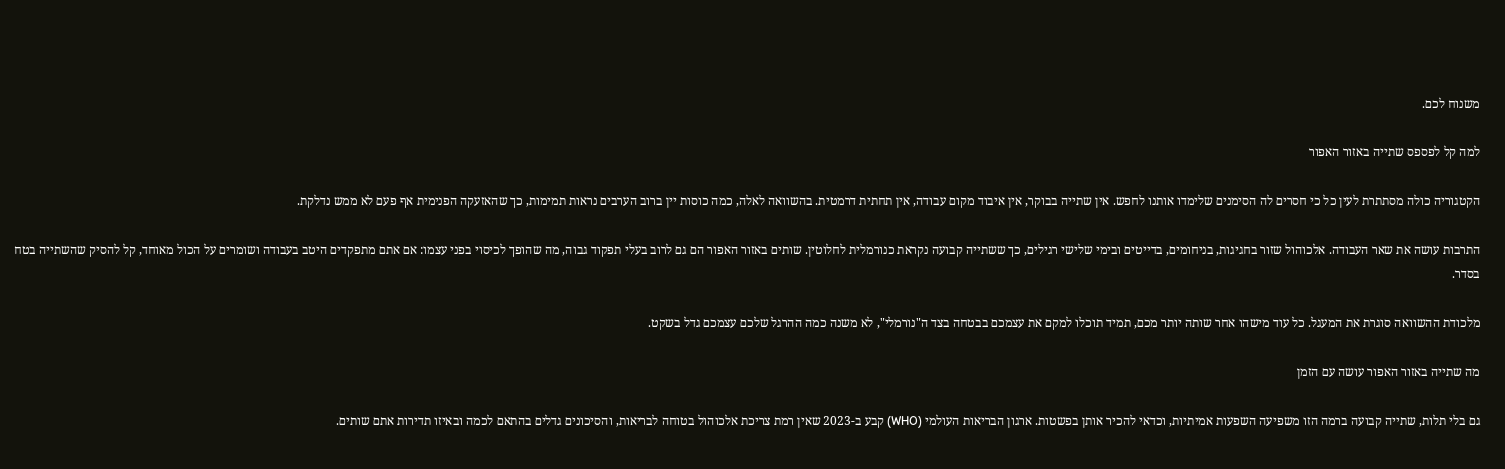משנוח לכם.

למה קל לפספס שתייה באזור האפור

הקטגוריה כולה מסתתרת לעין כל כי חסרים לה הסימנים שלימדו אותנו לחפש. אין שתייה בבוקר, אין איבוד מקום עבודה, אין תחתית דרמטית. בהשוואה לאלה, כמה כוסות יין ברוב הערבים נראות תמימות, כך שהאזעקה הפנימית אף פעם לא ממש נדלקת.

התרבות עושה את שאר העבודה. אלכוהול שזור בחגיגות, בניחומים, בדייטים ובימי שלישי רגילים, כך ששתייה קבועה נקראת כנורמלית לחלוטין. שותים באזור האפור הם גם לרוב בעלי תפקוד גבוה, מה שהופך לכיסוי בפני עצמו: אם אתם מתפקדים היטב בעבודה ושומרים על הכול מאוחד, קל להסיק שהשתייה בטח בסדר.

מלכודת ההשוואה סוגרת את המעגל. כל עוד מישהו אחר שותה יותר מכם, תמיד תוכלו למקם את עצמכם בבטחה בצד ה"נורמלי", לא משנה כמה ההרגל שלכם עצמכם גדל בשקט.

מה שתייה באזור האפור עושה עם הזמן

גם בלי תלות, שתייה קבועה ברמה הזו משפיעה השפעות אמיתיות, וכדאי להכיר אותן בפשטות. ארגון הבריאות העולמי (WHO) קבע ב-2023 שאין רמת צריכת אלכוהול בטוחה לבריאות, והסיכונים גדלים בהתאם לכמה ובאיזו תדירות אתם שותים.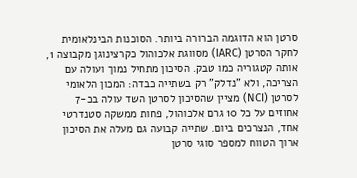סרטן הוא הדוגמה הברורה ביותר. הסוכנות הבינלאומית לחקר הסרטן (IARC) מסווגת אלכוהול כקרצינוגן מקבוצה 1, אותה קטגוריה כמו טבק. הסיכון מתחיל נמוך ועולה עם הצריכה, ולא "נדלק" רק בשתייה כבדה: המכון הלאומי לסרטן (NCI) מציין שהסיכון לסרטן השד עולה בכ-7 אחוזים על כל 10 גרם אלכוהול, פחות ממשקה סטנדרטי אחד, הנצרכים ביום. שתייה קבועה גם מעלה את הסיכון ארוך הטווח למספר סוגי סרטן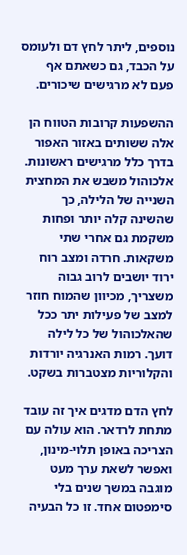נוספים, ליתר לחץ דם ולעומס על הכבד, גם כשאתם אף פעם לא מרגישים שיכורים.

ההשפעות קרובות הטווח הן אלה ששותים באזור האפור בדרך כלל מרגישים ראשונות. אלכוהול משבש את המחצית השנייה של הלילה, כך שהשינה קלה יותר ופחות משקמת גם אחרי שתי משקאות. חרדה ומצב רוח ירוד יושבים לרוב גבוה משצריך, מכיוון שהמוח חוזר למצב של פעילות יתר ככל שהאלכוהול של כל לילה דועך. רמות האנרגיה יורדות והקלוריות מצטברות בשקט.

לחץ הדם מדגים איך זה עובד מתחת לרדאר. הוא עולה עם הצריכה באופן תלוי-מינון, ואפשר לשאת ערך מעט מוגבה במשך שנים בלי סימפטום אחד. זו כל הבעיה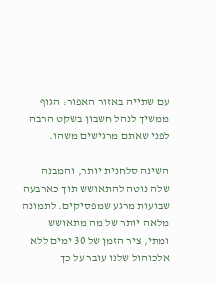עם שתייה באזור האפור: הגוף ממשיך לנהל חשבון בשקט הרבה לפני שאתם מרגישים משהו.

השינה סלחנית יותר, והמבנה שלה נוטה להתאושש תוך כארבעה שבועות מרגע שמפסיקים. לתמונה מלאה יותר של מה מתאושש ומתי, ציר הזמן של 30 ימים ללא אלכוהול שלנו עובר על כך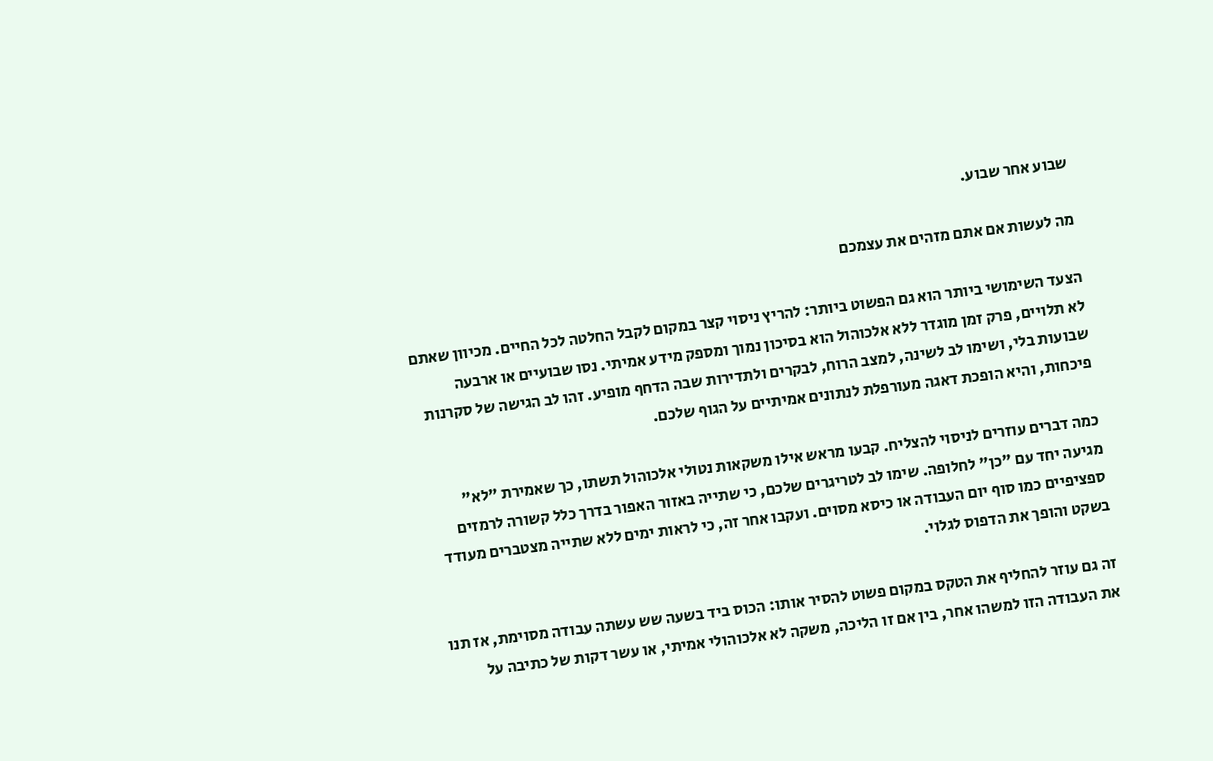שבוע אחר שבוע.

מה לעשות אם אתם מזהים את עצמכם

הצעד השימושי ביותר הוא גם הפשוט ביותר: להריץ ניסוי קצר במקום לקבל החלטה לכל החיים. מכיוון שאתם לא תלויים, פרק זמן מוגדר ללא אלכוהול הוא בסיכון נמוך ומספק מידע אמיתי. נסו שבועיים או ארבעה שבועות בלי, ושימו לב לשינה, למצב הרוח, לבקרים ולתדירות שבה הדחף מופיע. זהו לב הגישה של סקרנות פיכחות, והיא הופכת דאגה מעורפלת לנתונים אמיתיים על הגוף שלכם.

כמה דברים עוזרים לניסוי להצליח. קבעו מראש אילו משקאות נטולי אלכוהול תשתו, כך שאמירת "לא" מגיעה יחד עם "כן" לחלופה. שימו לב לטריגרים שלכם, כי שתייה באזור האפור בדרך כלל קשורה לרמזים ספציפיים כמו סוף יום העבודה או כיסא מסוים. ועקבו אחר זה, כי לראות ימים ללא שתייה מצטברים מעודד בשקט והופך את הדפוס לגלוי.

זה גם עוזר להחליף את הטקס במקום פשוט להסיר אותו: הכוס ביד בשעה שש עשתה עבודה מסוימת, אז תנו את העבודה הזו למשהו אחר, בין אם זו הליכה, משקה לא אלכוהולי אמיתי, או עשר דקות של כתיבה על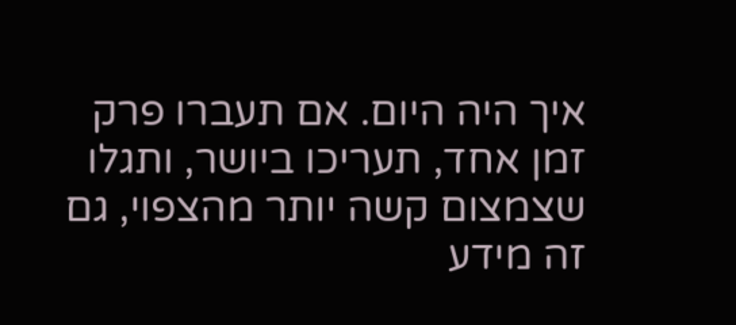איך היה היום. אם תעברו פרק זמן אחד, תעריכו ביושר, ותגלו שצמצום קשה יותר מהצפוי, גם זה מידע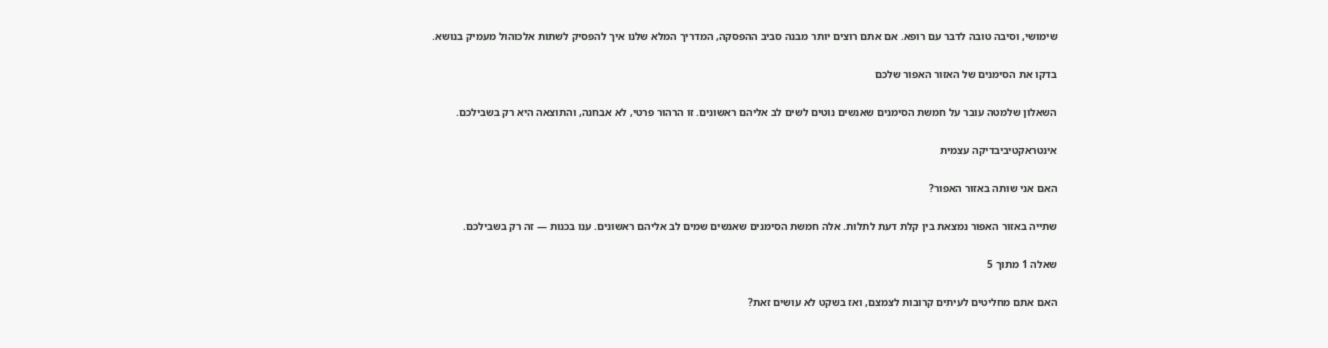שימושי, וסיבה טובה לדבר עם רופא. אם אתם רוצים יותר מבנה סביב ההפסקה, המדריך המלא שלנו איך להפסיק לשתות אלכוהול מעמיק בנושא.

בדקו את הסימנים של האזור האפור שלכם

השאלון שלמטה עובר על חמשת הסימנים שאנשים נוטים לשים לב אליהם ראשונים. זו הרהור פרטי, לא אבחנה, והתוצאה היא רק בשבילכם.

אינטראקטיביבדיקה עצמית

האם אני שותה באזור האפור?

שתייה באזור האפור נמצאת בין קלת דעת לתלות. אלה חמשת הסימנים שאנשים שמים לב אליהם ראשונים. ענו בכנות — זה רק בשבילכם.

שאלה 1 מתוך 5

האם אתם מחליטים לעיתים קרובות לצמצם, ואז בשקט לא עושים זאת?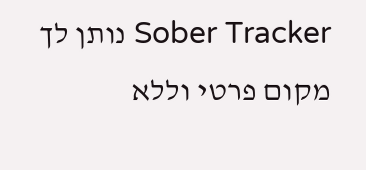Sober Tracker נותן לך מקום פרטי וללא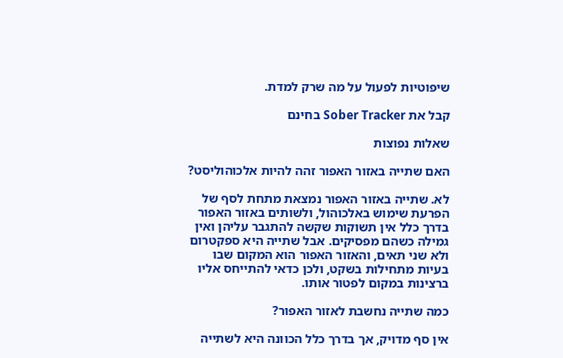שיפוטיות לפעול על מה שרק למדת.

קבל את Sober Tracker בחינם

שאלות נפוצות

האם שתייה באזור האפור זהה להיות אלכוהוליסט?

לא. שתייה באזור האפור נמצאת מתחת לסף של הפרעת שימוש באלכוהול, ולשותים באזור האפור בדרך כלל אין תשוקות שקשה להתגבר עליהן ואין גמילה כשהם מפסיקים. אבל שתייה היא ספקטרום ולא שני תאים, והאזור האפור הוא המקום שבו בעיות מתחילות בשקט, ולכן כדאי להתייחס אליו ברצינות במקום לפטור אותו.

כמה שתייה נחשבת לאזור האפור?

אין סף מדויק, אך בדרך כלל הכוונה היא לשתייה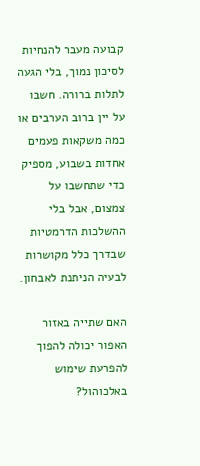קבועה מעבר להנחיות לסיכון נמוך, בלי הגעה לתלות ברורה. חשבו על יין ברוב הערבים או כמה משקאות פעמים אחדות בשבוע, מספיק כדי שתחשבו על צמצום, אבל בלי ההשלכות הדרמטיות שבדרך כלל מקושרות לבעיה הניתנת לאבחון.

האם שתייה באזור האפור יכולה להפוך להפרעת שימוש באלכוהול?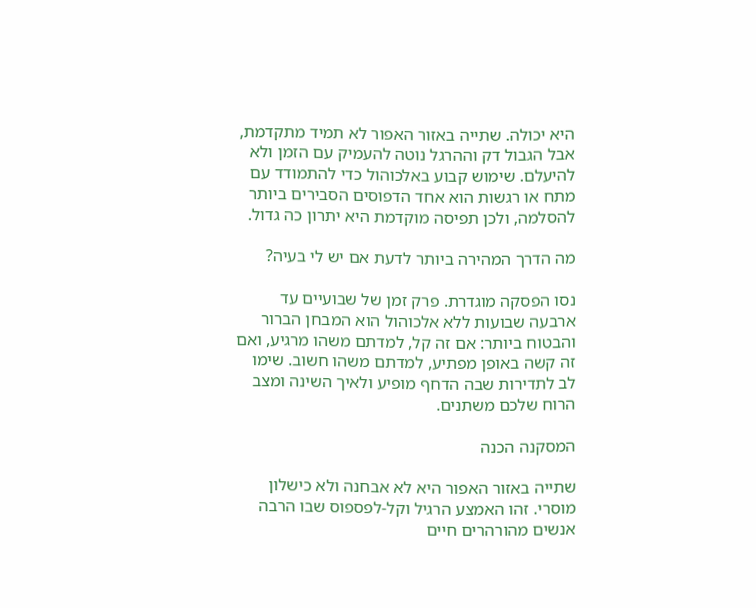היא יכולה. שתייה באזור האפור לא תמיד מתקדמת, אבל הגבול דק וההרגל נוטה להעמיק עם הזמן ולא להיעלם. שימוש קבוע באלכוהול כדי להתמודד עם מתח או רגשות הוא אחד הדפוסים הסבירים ביותר להסלמה, ולכן תפיסה מוקדמת היא יתרון כה גדול.

מה הדרך המהירה ביותר לדעת אם יש לי בעיה?

נסו הפסקה מוגדרת. פרק זמן של שבועיים עד ארבעה שבועות ללא אלכוהול הוא המבחן הברור והבטוח ביותר: אם זה קל, למדתם משהו מרגיע, ואם זה קשה באופן מפתיע, למדתם משהו חשוב. שימו לב לתדירות שבה הדחף מופיע ולאיך השינה ומצב הרוח שלכם משתנים.

המסקנה הכנה

שתייה באזור האפור היא לא אבחנה ולא כישלון מוסרי. זהו האמצע הרגיל וקל-לפספוס שבו הרבה אנשים מהורהרים חיים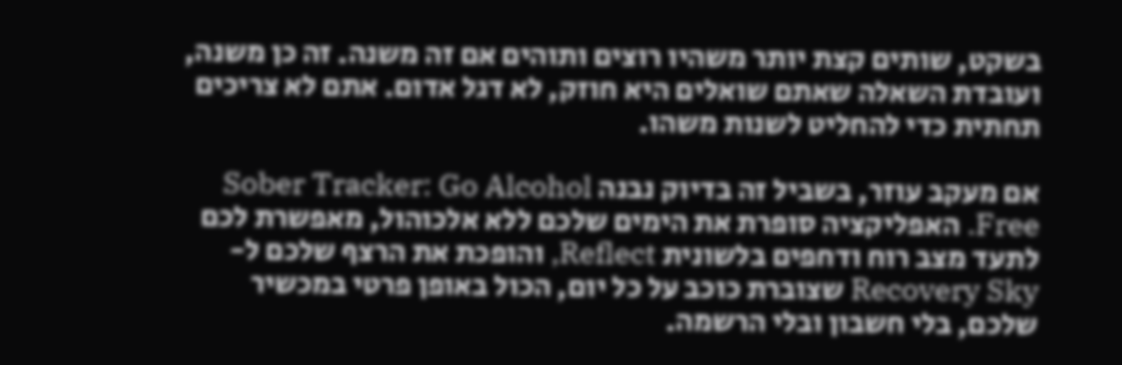בשקט, שותים קצת יותר משהיו רוצים ותוהים אם זה משנה. זה כן משנה, ועובדת השאלה שאתם שואלים היא חוזק, לא דגל אדום. אתם לא צריכים תחתית כדי להחליט לשנות משהו.

אם מעקב עוזר, בשביל זה בדיוק נבנה Sober Tracker: Go Alcohol Free. האפליקציה סופרת את הימים שלכם ללא אלכוהול, מאפשרת לכם לתעד מצב רוח ודחפים בלשונית Reflect, והופכת את הרצף שלכם ל-Recovery Sky שצוברת כוכב על כל יום, הכול באופן פרטי במכשיר שלכם, בלי חשבון ובלי הרשמה.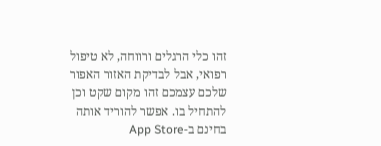זהו כלי הרגלים ורווחה, לא טיפול רפואי, אבל לבדיקת האזור האפור שלכם עצמכם זהו מקום שקט וכן להתחיל בו. אפשר להוריד אותה בחינם ב-App Store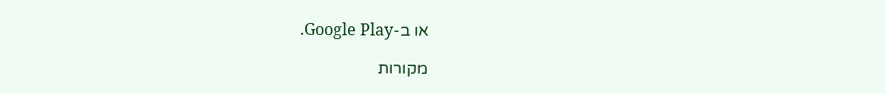או ב-Google Play.

מקורות